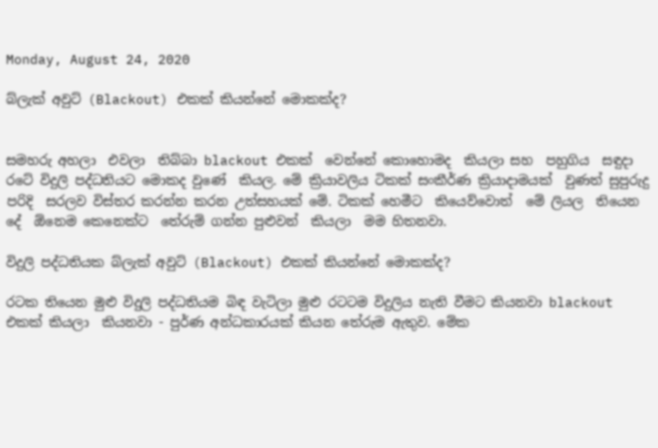Monday, August 24, 2020

බ්ලැක් අවුට් (Blackout) එකක් කියන්නේ මොකක්ද?


සමහරු අහලා  එවලා  තිබ්බා blackout එකක්  වෙන්නේ කොහොමද  කියලා සහ  පහුගිය  සඳුදා රටේ විදුලි පද්ධතියට මොකද වුණේ  කියල. මේ ක්‍රියාවලිය ටිකක් සංකීර්ණ ක්‍රියාදාමයක්  වුණත් සුපුරුදු පරිදි  සරලව විස්තර කරන්න කරන උත්සහයක් මේ. ටිකක් හෙමීට  කියෙව්වොත්  මේ ලියල  තියෙන  දේ  ඕනෙම කෙනෙක්ට  තේරුම් ගන්න පුළුවන්  කියලා  මම හිතනවා.

විදුලි පද්ධතියක බ්ලැක් අවුට් (Blackout) එකක් කියන්නේ මොකක්ද?

රටක තියෙන මුළු විදුලි පද්ධතියම බිඳ වැටිලා මුළු රටටම විදුලිය නැති වීමට කියනවා blackout එකක් කියලා  කියනවා - පුර්ණ අන්ධකාරයක් කියන තේරුම ඇතුව. මේක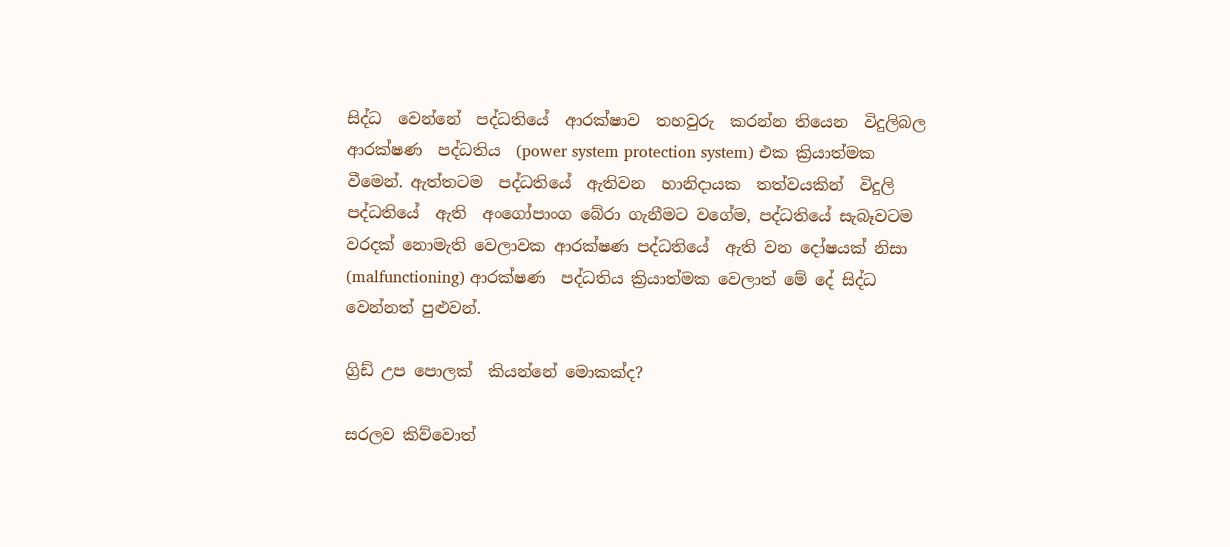සිද්ධ  වෙන්නේ  පද්ධතියේ  ආරක්ෂාව  තහවුරු  කරන්න තියෙන  විදුලිබල  ආරක්ෂණ  පද්ධතිය  (power system protection system) එක ක්‍රියාත්මක වීමෙන්. ඇත්තටම  පද්ධතියේ  ඇතිවන  හානිදායක  තත්වයකින්  විදුලි  පද්ධතියේ  ඇති  අංගෝපාංග බේරා ගැනීමට වගේම, පද්ධතියේ සැබෑවටම වරදක් නොමැති වෙලාවක ආරක්ෂණ පද්ධතියේ  ඇති වන දෝෂයක් නිසා (malfunctioning) ආරක්ෂණ  පද්ධතිය ක්‍රියාත්මක වෙලාත් මේ දේ සිද්ධ වෙන්නත් පුළුවන්.

ග්‍රිඩ් උප පොලක්  කියන්නේ මොකක්ද?

සරලව කිව්වොත්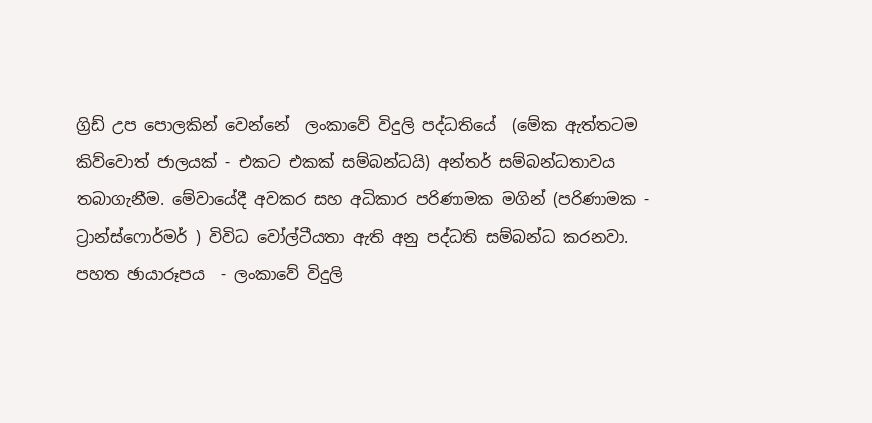ග්‍රිඩ් උප පොලකින් වෙන්නේ  ලංකාවේ විදුලි පද්ධතියේ  (මේක ඇත්තටම කිව්වොත් ජාලයක් - එකට එකක් සම්බන්ධයි) අන්තර් සම්බන්ධතාවය තබාගැනීම. මේවායේදී අවකර සහ අධිකාර පරිණාමක මගින් (පරිණාමක - ට්‍රාන්ස්ෆොර්මර් ) විවිධ වෝල්ටීයතා ඇති අනු පද්ධති සම්බන්ධ කරනවා. පහත ඡායාරූපය  - ලංකාවේ විදුලි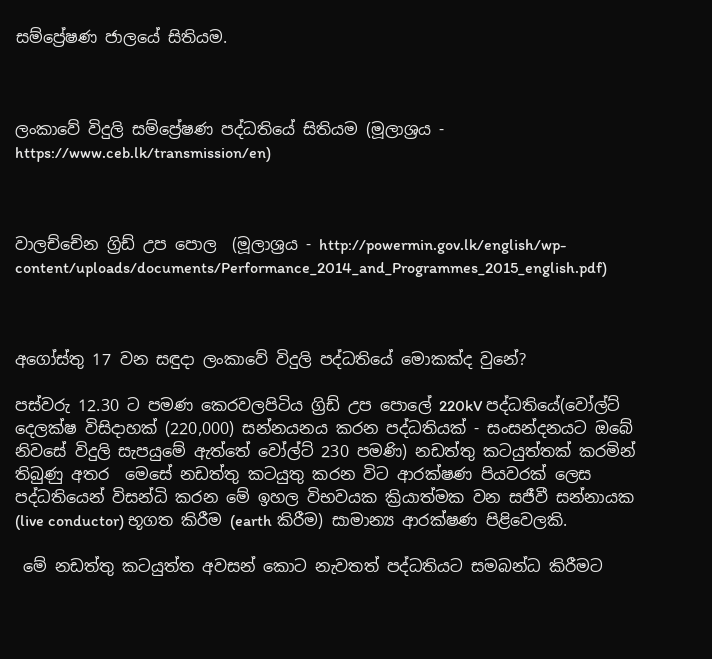සම්ප්‍රේෂණ ජාලයේ සිතියම.



ලංකාවේ විදුලි සම්ප්‍රේෂණ පද්ධතියේ සිතියම (මූලාශ්‍රය - https://www.ceb.lk/transmission/en)



වාලච්චේන ග්‍රිඩ් උප පොල  (මූලාශ්‍රය - http://powermin.gov.lk/english/wp-content/uploads/documents/Performance_2014_and_Programmes_2015_english.pdf)



අගෝස්තු 17 වන සඳුදා ලංකාවේ විදුලි පද්ධතියේ මොකක්ද වුනේ?

පස්වරු 12.30 ට පමණ කෙරවලපිටිය ග්‍රිඩ් උප පොලේ 220kV පද්ධතියේ(වෝල්ට් දෙලක්ෂ විසිදාහක් (220,000) සන්නයනය කරන පද්ධතියක් - සංසන්දනයට ඔබේ නිවසේ විදුලි සැපයුමේ ඇත්තේ වෝල්ට් 230 පමණි) නඩත්තු කටයුත්තක් කරමින් තිබුණු අතර  මෙසේ නඩත්තු කටයුතු කරන විට ආරක්ෂණ පියවරක් ලෙස පද්ධතියෙන් විසන්ධි කරන මේ ඉහල විභවයක ක්‍රියාත්මක වන සජීවී සන්නායක (live conductor) භූගත කිරීම (earth කිරීම) සාමාන්‍ය ආරක්ෂණ පිළිවෙලකි.

 මේ නඩත්තු කටයුත්ත අවසන් කොට නැවතත් පද්ධතියට සමබන්ධ කිරීමට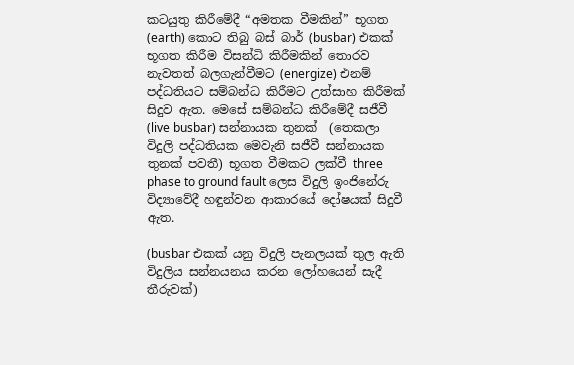කටයුතු කිරීමේදී “අමතක වීමකින්” භූගත (earth) කොට තිබු බස් බාර් (busbar) එකක් භූගත කිරීම විසන්ධි කිරීමකින් තොරව නැවතත් බලගැන්වීමට (energize) එනම් පද්ධතියට සම්බන්ධ කිරීමට උත්සාහ කිරීමක් සිදුව ඇත. මෙසේ සම්බන්ධ කිරීමේදී සජීවී (live busbar) සන්නායක තුනක්  (තෙකලා විදුලි පද්ධතියක මෙවැනි සජීවී සන්නායක තුනක් පවතී) භූගත වීමකට ලක්වී three phase to ground fault ලෙස විදුලි ඉංජිනේරු විද්‍යාවේදී හඳුන්වන ආකාරයේ දෝෂයක් සිදුවී ඇත.

(busbar එකක් යනු විදුලි පැනලයක් තුල ඇති විදුලිය සන්නයනය කරන ලෝහයෙන් සැදී තීරුවක්)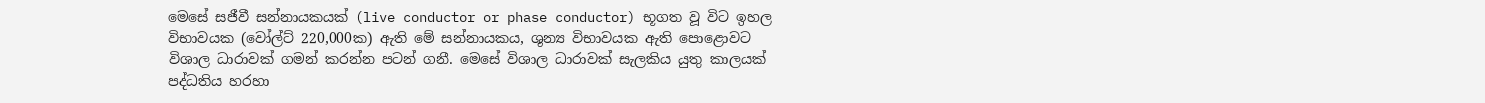මෙසේ සජීවී සන්නායකයක් (live conductor or phase conductor) භූගත වූ විට ඉහල විභාවයක (වෝල්ට් 220,000ක) ඇති මේ සන්නායකය, ශුන්‍ය විභාවයක ඇති පොළොවට විශාල ධාරාවක් ගමන් කරන්න පටන් ගනී. මෙසේ විශාල ධාරාවක් සැලකිය යුතු කාලයක් පද්ධතිය හරහා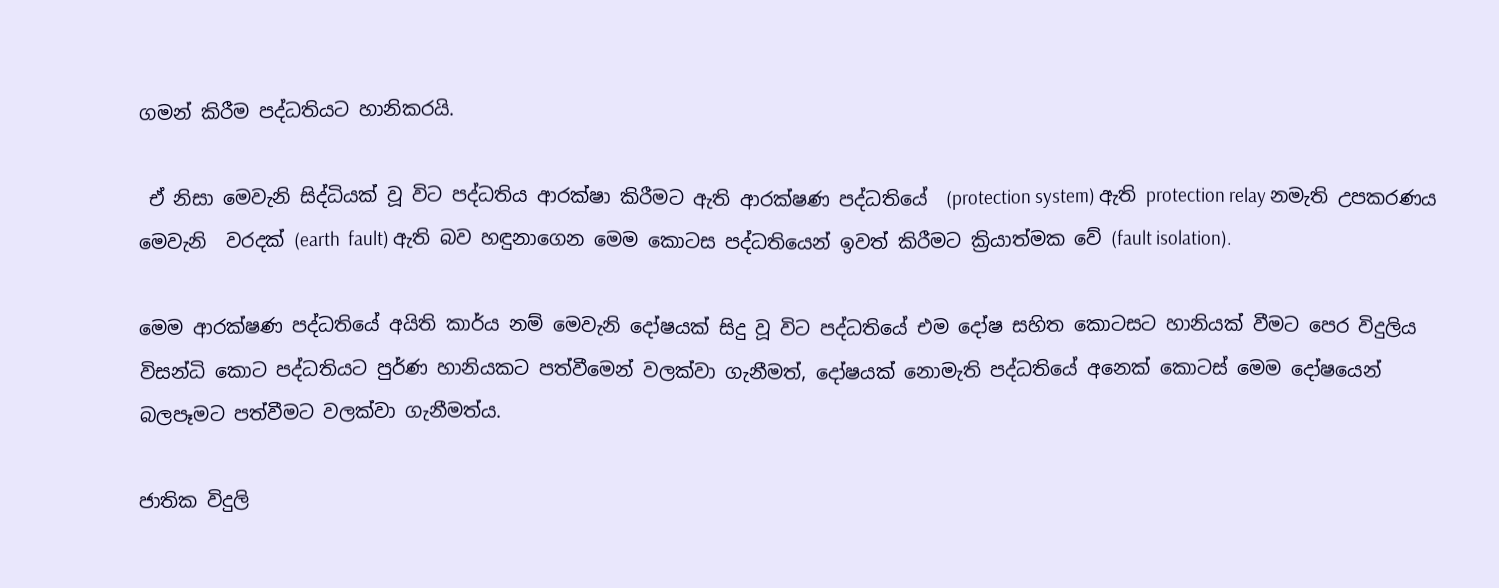ගමන් කිරීම පද්ධතියට හානිකරයි.

 ඒ නිසා මෙවැනි සිද්ධියක් වූ විට පද්ධතිය ආරක්ෂා කිරීමට ඇති ආරක්ෂණ පද්ධතියේ  (protection system) ඇති protection relay නමැති උපකරණය මෙවැනි  වරදක් (earth  fault) ඇති බව හඳුනාගෙන මෙම කොටස පද්ධතියෙන් ඉවත් කිරීමට ක්‍රියාත්මක වේ (fault isolation).

මෙම ආරක්ෂණ පද්ධතියේ අයිති කාර්ය නම් මෙවැනි දෝෂයක් සිදු වූ විට පද්ධතියේ එම දෝෂ සහිත කොටසට හානියක් වීමට පෙර විදුලිය විසන්ධි කොට පද්ධතියට පුර්ණ හානියකට පත්වීමෙන් වලක්වා ගැනීමත්, දෝෂයක් නොමැති පද්ධතියේ අනෙක් කොටස් මෙම දෝෂයෙන් බලපෑමට පත්වීමට වලක්වා ගැනීමත්ය.

ජාතික විදුලි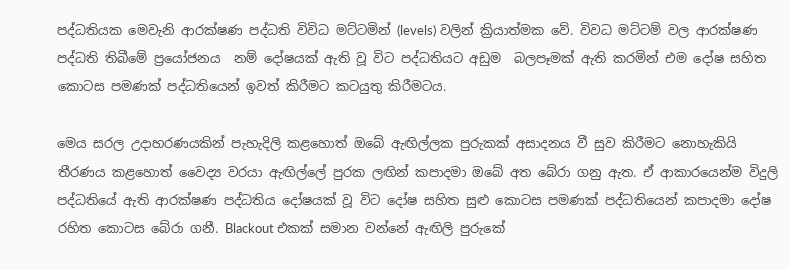පද්ධතියක මෙවැනි ආරක්ෂණ පද්ධති විවිධ මට්ටමින් (levels) වලින් ක්‍රියාත්මක වේ. විවධ මට්ටම් වල ආරක්ෂණ පද්ධති තිබීමේ ප්‍රයෝජනය  නම් දෝෂයක් ඇති වූ විට පද්ධතියට අඩුම  බලපෑමක් ඇති කරමින් එම දෝෂ සහිත කොටස පමණක් පද්ධතියෙන් ඉවත් කිරීමට කටයුතු කිරීමටය.

මෙය සරල උදාහරණයකින් පැහැදිලි කළහොත් ඔබේ ඇඟිල්ලක පුරුකක් අසාදනය වී සුව කිරීමට නොහැකියි තීරණය කළහොත් වෛද්‍ය වරයා ඇඟිල්ලේ පුරක ලඟින් කපාදමා ඔබේ අත බේරා ගනු ඇත. ඒ ආකාරයෙන්ම විදුලි පද්ධතියේ ඇති ආරක්ෂණ පද්ධතිය දෝෂයක් වූ විට දෝෂ සහිත සුළු කොටස පමණක් පද්ධතියෙන් කපාදමා දෝෂ රහිත කොටස බේරා ගනී. Blackout එකක් සමාන වන්නේ ඇඟිලි පුරුකේ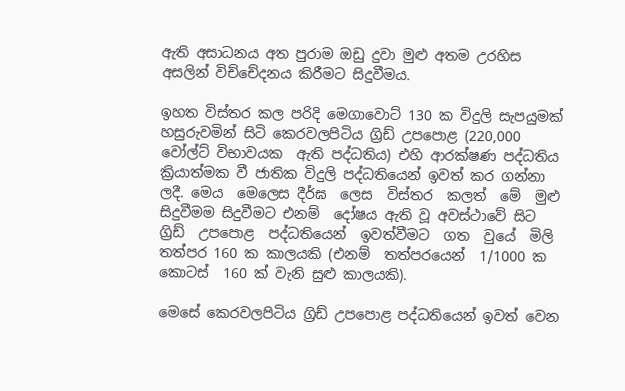ඇති අසාධනය අත පුරාම ඔඩු දුවා මුළු අතම උරහිස අසලින් විච්චේදනය කිරීමට සිදුවීමය.

ඉහත විස්තර කල පරිදි මෙගාවොට් 130 ක විදුලි සැපයුමක් හසුරුවමින් සිටි කෙරවලපිටිය ග්‍රිඩ් උපපොළ (220,000 වෝල්ට් විභාවයක  ඇති පද්ධතිය) එහි ආරක්ෂණ පද්ධතිය ක්‍රියාත්මක වී ජාතික විදුලි පද්ධතියෙන් ඉවත් කර ගන්නා ලදී. මෙය  මෙලෙස දීර්ඝ  ලෙස  විස්තර  කලත්  මේ  මුළු  සිදුවීමම සිදුවීමට එනම්  දෝෂය ඇති වූ අවස්ථාවේ සිට  ග්‍රිඩ්  උපපොළ  පද්ධතියෙන්  ඉවත්වීමට  ගත  වුයේ  මිලි තත්පර 160 ක කාලයකි (එනම්  තත්පරයෙන්  1/1000 ක  කොටස්  160 ක් වැනි සුළු කාලයකි).

මෙසේ කෙරවලපිටිය ග්‍රිඩ් උපපොළ පද්ධතියෙන් ඉවත් වෙන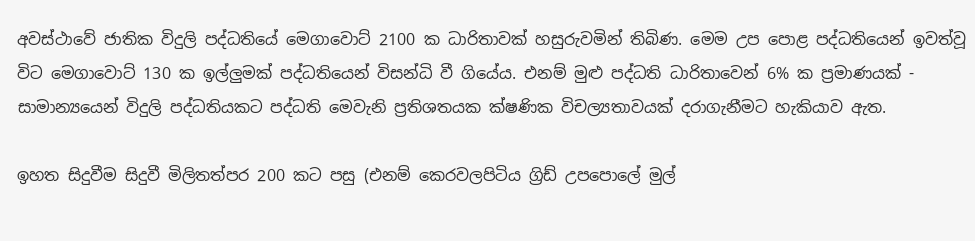අවස්ථාවේ ජාතික විදුලි පද්ධතියේ මෙගාවොට් 2100 ක ධාරිතාවක් හසුරුවමින් තිබිණ. මෙම උප පොළ පද්ධතියෙන් ඉවත්වූ විට මෙගාවොට් 130 ක ඉල්ලුමක් පද්ධතියෙන් විසන්ධි වී ගියේය. එනම් මුළු පද්ධති ධාරිතාවෙන් 6% ක ප්‍රමාණයක් - සාමාන්‍යයෙන් විදුලි පද්ධතියකට පද්ධති මෙවැනි ප්‍රතිශතයක ක්ෂණික විචල්‍යතාවයක් දරාගැනීමට හැකියාව ඇත.

ඉහත සිදුවීම සිදුවී මිලිතත්පර 200 කට පසු (එනම් කෙරවලපිටිය ග්‍රිඩ් උපපොලේ මුල්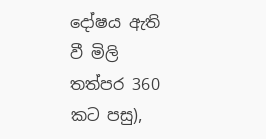දෝෂය ඇති වී මිලි තත්පර 360 කට පසු),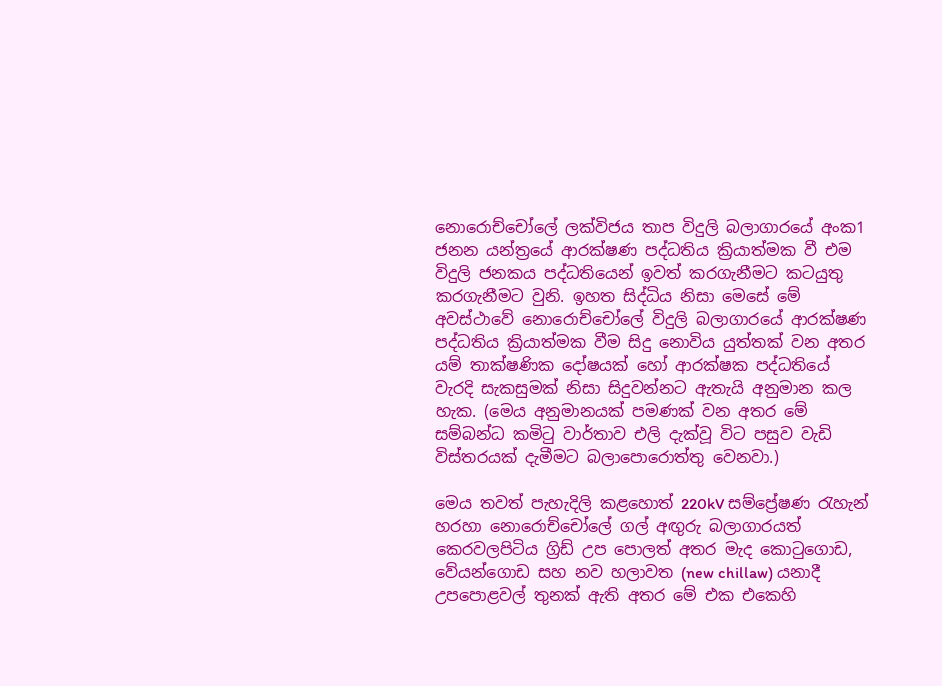නොරොච්චෝලේ ලක්විජය තාප විදුලි බලාගාරයේ අංක1 ජනන යන්ත්‍රයේ ආරක්ෂණ පද්ධතිය ක්‍රියාත්මක වී එම විදුලි ජනකය පද්ධතියෙන් ඉවත් කරගැනීමට කටයුතු කරගැනීමට වුනි. ඉහත සිද්ධිය නිසා මෙසේ මේ අවස්ථාවේ නොරොච්චෝලේ විදුලි බලාගාරයේ ආරක්ෂණ පද්ධතිය ක්‍රියාත්මක වීම සිදු නොවිය යුත්තක් වන අතර යම් තාක්ෂණික දෝෂයක් හෝ ආරක්ෂක පද්ධතියේ වැරදි සැකසුමක් නිසා සිදුවන්නට ඇතැයි අනුමාන කල හැක. (මෙය අනුමානයක් පමණක් වන අතර මේ සම්බන්ධ කමිටු වාර්තාව එලි දැක්වූ විට පසුව වැඩි විස්තරයක් දැමීමට බලාපොරොත්තු වෙනවා.)

මෙය තවත් පැහැදිලි කළහොත් 220kV සම්ප්‍රේෂණ රැහැන් හරහා නොරොච්චෝලේ ගල් අඟුරු බලාගාරයත් කෙරවලපිටිය ග්‍රිඩ් උප පොලත් අතර මැද කොටුගොඩ, වේයන්ගොඩ සහ නව හලාවත (new chillaw) යනාදී උපපොළවල් තුනක් ඇති අතර මේ එක එකෙහි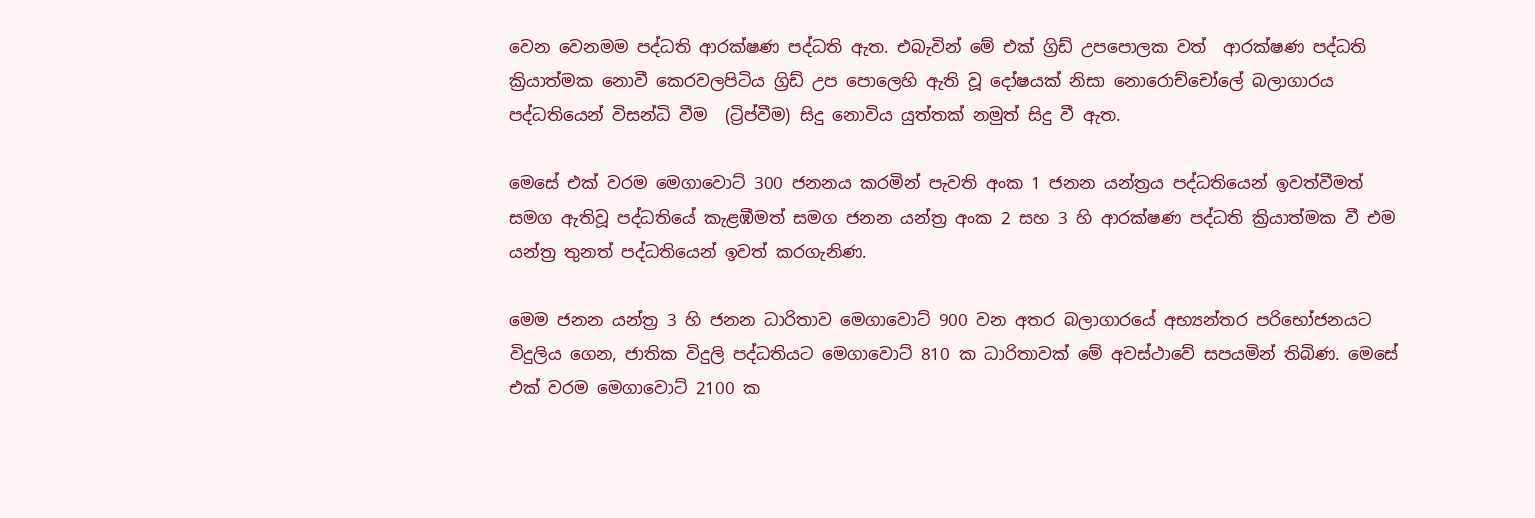වෙන වෙනමම පද්ධති ආරක්ෂණ පද්ධති ඇත. එබැවින් මේ එක් ග්‍රිඩ් උපපොලක වත්  ආරක්ෂණ පද්ධති ක්‍රියාත්මක නොවී කෙරවලපිටිය ග්‍රිඩ් උප පොලෙහි ඇති වූ දෝෂයක් නිසා නොරොච්චෝලේ බලාගාරය පද්ධතියෙන් විසන්ධි වීම  (ට්‍රිප්වීම) සිදු නොවිය යුත්තක් නමුත් සිදු වී ඇත.

මෙසේ එක් වරම මෙගාවොට් 300 ජනනය කරමින් පැවති අංක 1 ජනන යන්ත්‍රය පද්ධතියෙන් ඉවත්වීමත්  සමග ඇතිවූ පද්ධතියේ කැළඹීමත් සමග ජනන යන්ත්‍ර අංක 2 සහ 3 හි ආරක්ෂණ පද්ධති ක්‍රියාත්මක වී එම යන්ත්‍ර තුනත් පද්ධතියෙන් ඉවත් කරගැනිණ.

මෙම ජනන යන්ත්‍ර 3 හි ජනන ධාරිතාව මෙගාවොට් 900 වන අතර බලාගාරයේ අභ්‍යන්තර පරිභෝජනයට විදුලිය ගෙන, ජාතික විදුලි පද්ධතියට මෙගාවොට් 810 ක ධාරිතාවක් මේ අවස්ථාවේ සපයමින් තිබිණ. මෙසේ එක් වරම මෙගාවොට් 2100 ක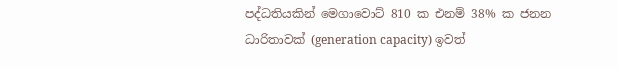පද්ධතියකින් මෙගාවොට් 810 ක එනම් 38% ක ජනන ධාරිතාවක් (generation capacity) ඉවත්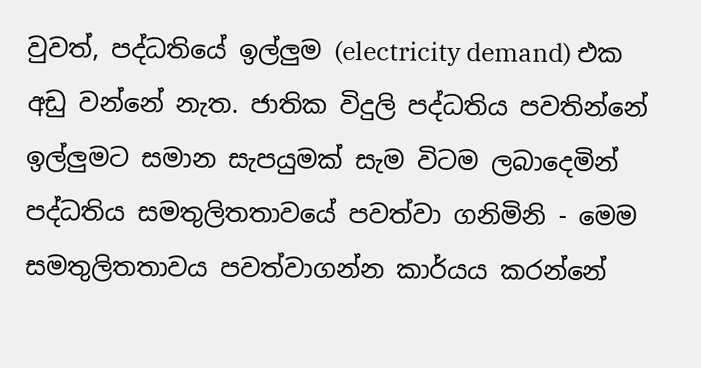වුවත්, පද්ධතියේ ඉල්ලුම (electricity demand) එක අඩු වන්නේ නැත. ජාතික විදුලි පද්ධතිය පවතින්නේ ඉල්ලුමට සමාන සැපයුමක් සැම විටම ලබාදෙමින් පද්ධතිය සමතුලිතතාවයේ පවත්වා ගනිමිනි - මෙම සමතුලිතතාවය පවත්වාගන්න කාර්යය කරන්නේ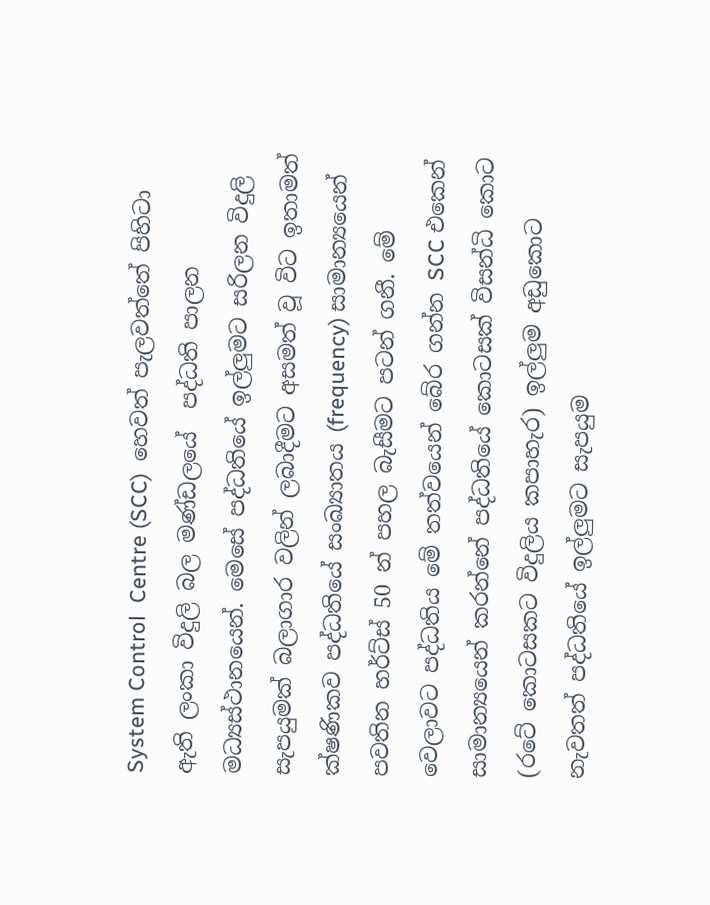System Control  Centre (SCC)  හෙවත් පැලවත්තේ පිහිටා ඇති ලංකා විදුලි බල මණ්ඩලයේ  පද්ධති පාලන මධ්‍යස්ථානයෙන්. මෙසේ පද්ධතියේ ඉල්ලුමට සරිලන විදුලි සැපයුමක් බලාගාර වලින් ලබාදීමට අසමත් වූ විට ඉතාමත් ක්ෂණිකව පද්ධතියේ සංඛ්‍යාතය (frequency) සාමාන්‍යයෙන් පවතින හර්ට්ස් 50 න් පහල බැසීමට පටන් ගනී. මේ වෙලාවට පද්ධතිය මේ තත්වයෙන් බේර ගන්න SCC එකෙන් සාමාන්‍යයෙන් කරන්නේ පද්ධතියේ කොටසක් විසන්ධි කොට (රටේ කොටසකට විදුලිය කපාහැර) ඉල්ලුම අඩුකොට නැවතත් පද්ධතියේ ඉල්ලුමට සැපයුම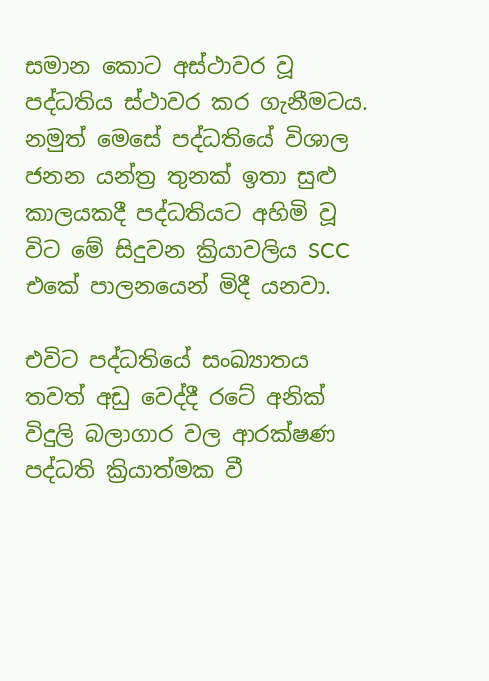සමාන කොට අස්ථාවර වූ පද්ධතිය ස්ථාවර කර ගැනීමටය. නමුත් මෙසේ පද්ධතියේ විශාල ජනන යන්ත්‍ර තුනක් ඉතා සුළු කාලයකදී පද්ධතියට අහිමි වූ විට මේ සිදුවන ක්‍රියාවලිය SCC එකේ පාලනයෙන් මිදී යනවා.

එවිට පද්ධතියේ සංඛ්‍යාතය තවත් අඩු වෙද්දී රටේ අනික් විදුලි බලාගාර වල ආරක්ෂණ පද්ධති ක්‍රියාත්මක වී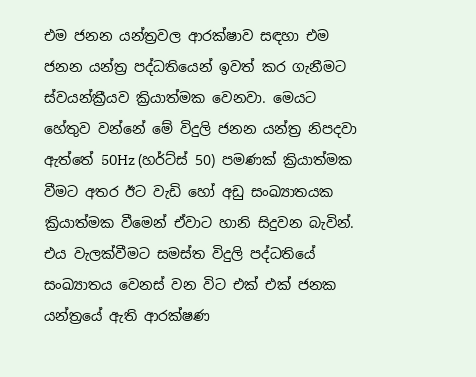එම ජනන යන්ත්‍රවල ආරක්ෂාව සඳහා එම ජනන යන්ත්‍ර පද්ධතියෙන් ඉවත් කර ගැනීමට ස්වයන්ක්‍රීයව ක්‍රියාත්මක වෙනවා. මෙයට හේතුව වන්නේ මේ විදුලි ජනන යන්ත්‍ර නිපදවා ඇත්තේ 50Hz (හර්ට්ස් 50) පමණක් ක්‍රියාත්මක වීමට අතර ඊට වැඩි හෝ අඩු සංඛ්‍යාතයක ක්‍රියාත්මක වීමෙන් ඒවාට හානි සිදුවන බැවින්. එය වැලක්වීමට සමස්ත විදුලි පද්ධතියේ සංඛ්‍යාතය වෙනස් වන විට එක් එක් ජනක යන්ත්‍රයේ ඇති ආරක්ෂණ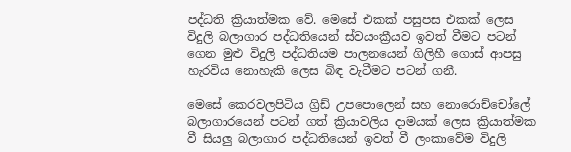පද්ධති ක්‍රියාත්මක වේ. මෙසේ එකක් පසුපස එකක් ලෙස විදුලි බලාගාර පද්ධතියෙන් ස්වයංක්‍රීයව ඉවත් වීමට පටන් ගෙන මුළු විදුලි පද්ධතියම පාලනයෙන් ගිලිහී ගොස් ආපසු හැරවිය නොහැකි ලෙස බිඳ වැටීමට පටන් ගනී.

මෙසේ කෙරවලපිටිය ග්‍රිඩ් උපපොලෙන් සහ නොරොච්චෝලේ බලාගාරයෙන් පටන් ගත් ක්‍රියාවලිය දාමයක් ලෙස ක්‍රියාත්මක වී සියලු බලාගාර පද්ධතියෙන් ඉවත් වී ලංකාවේම විදුලි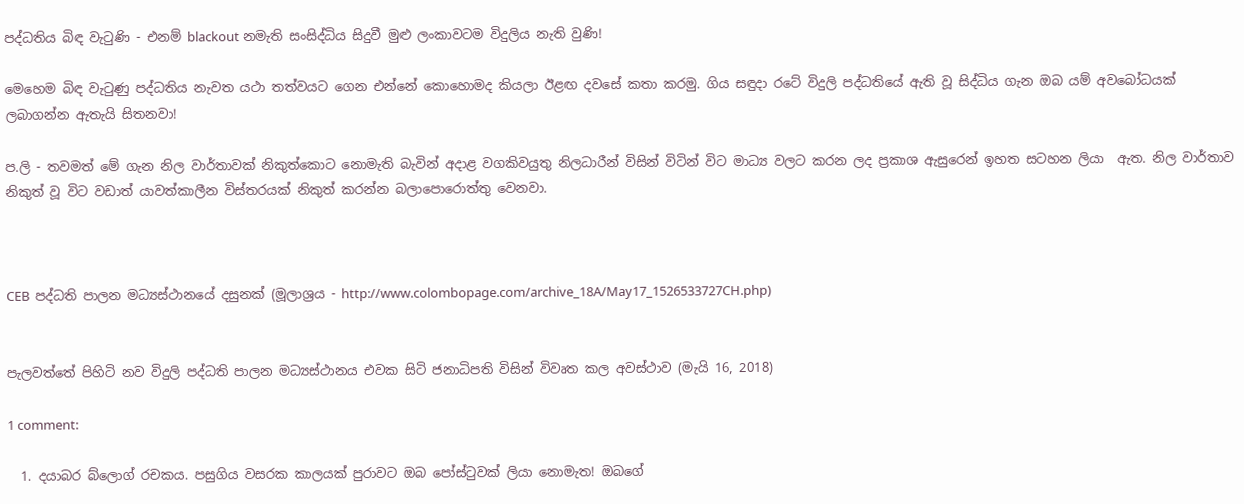පද්ධතිය බිඳ වැටුණි - එනම් blackout නමැති සංසිද්ධිය සිදුවී මුළු ලංකාවටම විදුලිය නැති වුණි!

මෙහෙම බිඳ වැටුණු පද්ධතිය නැවත යථා තත්වයට ගෙන එන්නේ කොහොමද කියලා ඊළඟ දවසේ කතා කරමු. ගිය සඳුදා රටේ විදුලි පද්ධතියේ ඇති වූ සිද්ධිය ගැන ඔබ යම් අවබෝධයක් ලබාගන්න ඇතැයි සිතනවා!

ප.ලි - තවමත් මේ ගැන නිල වාර්තාවක් නිකුත්කොට නොමැති බැවින් අදාළ වගකිවයුතු නිලධාරීන් විසින් විටින් විට මාධ්‍ය වලට කරන ලද ප්‍රකාශ ඇසුරෙන් ඉහත සටහන ලියා  ඇත. නිල වාර්තාව නිකුත් වූ විට වඩාත් යාවත්කාලීන විස්තරයක් නිකුත් කරන්න බලාපොරොත්තු වෙනවා.



CEB  පද්ධති පාලන මධ්‍යස්ථානයේ දසුනක් (මූලාශ්‍රය - http://www.colombopage.com/archive_18A/May17_1526533727CH.php)


පැලවත්තේ පිහිටි නව විදුලි පද්ධති පාලන මධ්‍යස්ථානය එවක සිටි ජනාධිපති විසින් විවෘත කල අවස්ථාව (මැයි 16, 2018)

1 comment:

  1. දයාබර බ්ලොග් රචකය. පසුගිය වසරක කාලයක් පුරාවට ඔබ පෝස්ටුවක් ලියා නොමැත! ඔබගේ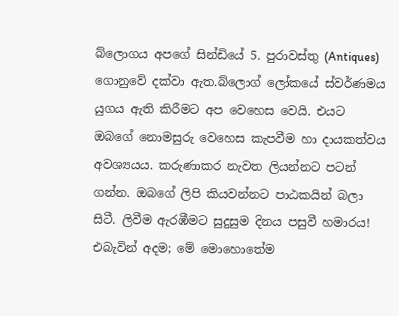බ්ලොගය අපගේ සින්ඩියේ 5. පුරාවස්තු (Antiques) ගොනුවේ දක්වා ඇත.බ්ලොග් ලෝකයේ ස්වර්ණමය යුගය ඇති කිරීමට අප වෙහෙස වෙයි. එයට ඔබගේ නොමසුරු වෙහෙස කැපවීම හා දායකත්වය අවශ්‍යයය. කරුණාකර නැවත ලියන්නට පටන් ගන්න. ඔබගේ ලිපි කියවන්නට පාඨකයින් බලා සිටී. ලිවීම ඇරඹීමට සුදුසුම දිනය පසුවී හමාරය! එබැවින් අදම; මේ මොහොතේම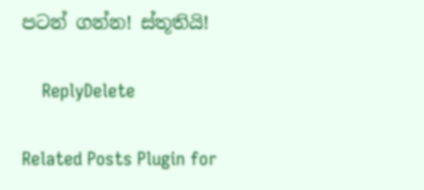පටන් ගන්න! ස්තූතියි!

    ReplyDelete

Related Posts Plugin for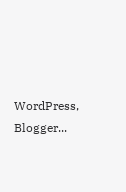WordPress, Blogger...